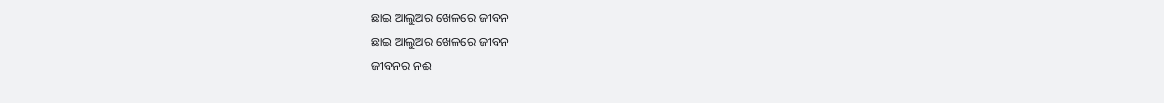ଛାଇ ଆଲୁଅର ଖେଳରେ ଜୀବନ
ଛାଇ ଆଲୁଅର ଖେଳରେ ଜୀବନ
ଜୀବନର ନଈ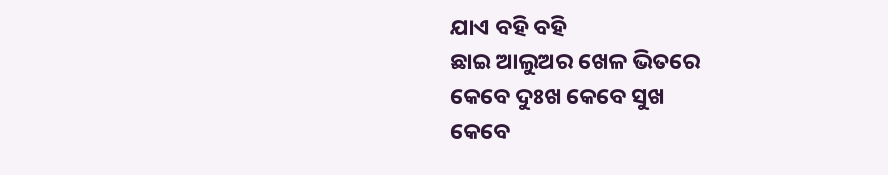ଯାଏ ବହି ବହି
ଛାଇ ଆଲୁଅର ଖେଳ ଭିତରେ
କେବେ ଦୁଃଖ କେବେ ସୁଖ
କେବେ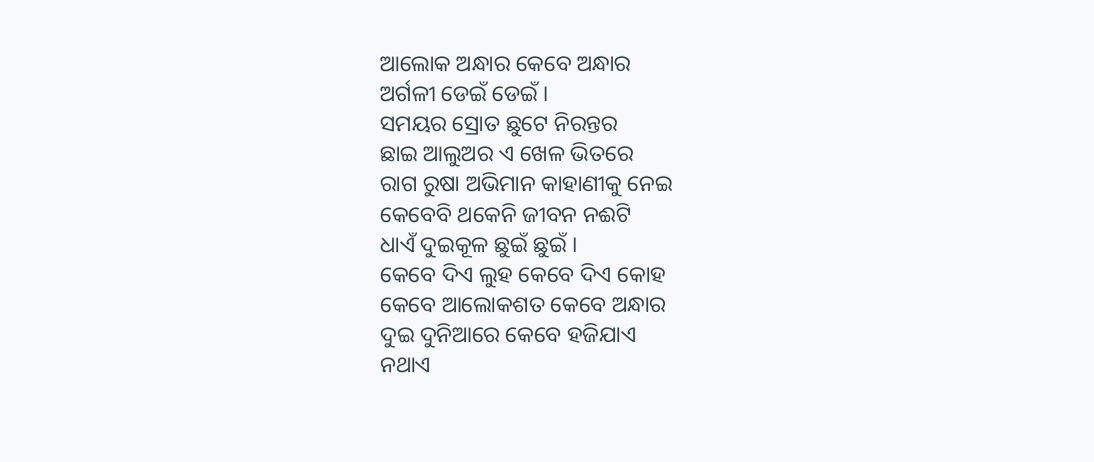ଆଲୋକ ଅନ୍ଧାର କେବେ ଅନ୍ଧାର
ଅର୍ଗଳୀ ଡେଇଁ ଡେଇଁ ।
ସମୟର ସ୍ରୋତ ଛୁଟେ ନିରନ୍ତର
ଛାଇ ଆଲୁଅର ଏ ଖେଳ ଭିତରେ
ରାଗ ରୁଷା ଅଭିମାନ କାହାଣୀକୁ ନେଇ
କେବେବି ଥକେନି ଜୀବନ ନଈଟି
ଧାଏଁ ଦୁଇକୂଳ ଛୁଇଁ ଛୁଇଁ ।
କେବେ ଦିଏ ଲୁହ କେବେ ଦିଏ କୋହ
କେବେ ଆଲୋକଶତ କେବେ ଅନ୍ଧାର
ଦୁଇ ଦୁନିଆରେ କେବେ ହଜିଯାଏ
ନଥାଏ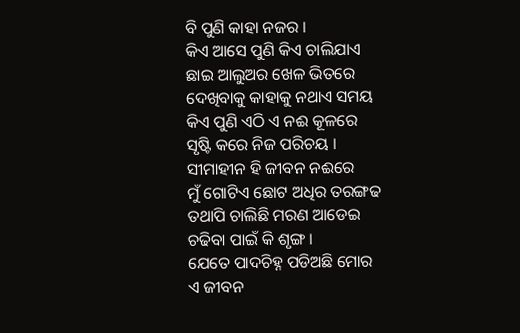ବି ପୁଣି କାହା ନଜର ।
କିଏ ଆସେ ପୁଣି କିଏ ଚାଲିଯାଏ
ଛାଇ ଆଲୁଅର ଖେଳ ଭିତରେ
ଦେଖିବାକୁ କାହାକୁ ନଥାଏ ସମୟ
କିଏ ପୁଣି ଏଠି ଏ ନଈ କୂଳରେ
ସୃଷ୍ଟି କରେ ନିଜ ପରିଚୟ ।
ସୀମାହୀନ ହି ଜୀବନ ନଈରେ
ମୁଁ ଗୋଟିଏ ଛୋଟ ଅଧିର ତରଙ୍ଗଢ
ତଥାପି ଚାଲିଛି ମରଣ ଆଡେଇ
ଚଢିବା ପାଇଁ କି ଶୃଙ୍ଗ ।
ଯେତେ ପାଦଚିହ୍ନ ପଡିଅଛି ମୋର
ଏ ଜୀବନ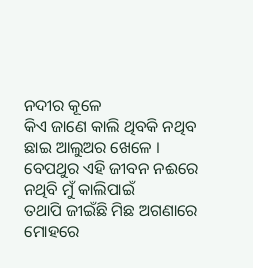ନଦୀର କୂଳେ
କିଏ ଜାଣେ କାଲି ଥିବକି ନଥିବ
ଛାଇ ଆଲୁଅର ଖେଳେ ।
ବେପଥୁର ଏହି ଜୀବନ ନଈରେ
ନଥିବି ମୁଁ କାଲିପାଇଁ
ତଥାପି ଜୀଇଁଛି ମିଛ ଅଗଣାରେ
ମୋହରେ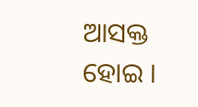ଆସକ୍ତ ହୋଇ ।